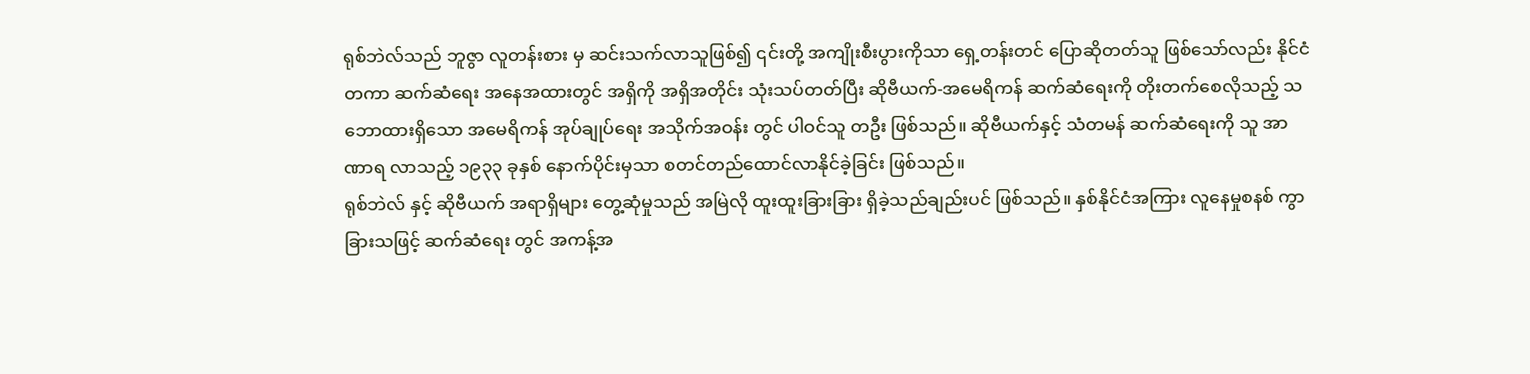ရုစ်ဘဲလ်သည် ဘူဇွာ လူတန်းစား မှ ဆင်းသက်လာသူဖြစ်၍ ၎င်းတို့ အကျိုးစီးပွားကိုသာ ရှေ့တန်းတင် ပြောဆိုတတ်သူ ဖြစ်သော်လည်း နိုင်ငံတကာ ဆက်ဆံရေး အနေအထားတွင် အရှိကို အရှိအတိုင်း သုံးသပ်တတ်ပြီး ဆိုဗီယက်-အမေရိကန် ဆက်ဆံရေးကို တိုးတက်စေလိုသည့် သဘောထားရှိသော အမေရိကန် အုပ်ချုပ်ရေး အသိုက်အဝန်း တွင် ပါဝင်သူ တဦး ဖြစ်သည်။ ဆိုဗီယက်နှင့် သံတမန် ဆက်ဆံရေးကို သူ အာဏာရ လာသည့် ၁၉၃၃ ခုနှစ် နောက်ပိုင်းမှသာ စတင်တည်ထောင်လာနိုင်ခဲ့ခြင်း ဖြစ်သည်။
ရုစ်ဘဲလ် နှင့် ဆိုဗီယက် အရာရှိများ တွေ့ဆုံမှုသည် အမြဲလို ထူးထူးခြားခြား ရှိခဲ့သည်ချည်းပင် ဖြစ်သည်။ နှစ်နိုင်ငံအကြား လူနေမှုစနစ် ကွာခြားသဖြင့် ဆက်ဆံရေး တွင် အကန့်အ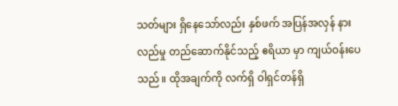သတ်များ ရှိနေသော်လည်း နှစ်ဖက် အပြန်အလှန် နားလည်မှု တည်ဆောက်နိုင်သည့် ဧရိယာ မှာ ကျယ်ဝန်းပေသည်။ ထိုအချက်ကို လက်ရှိ ဝါရှင်တန်ရှိ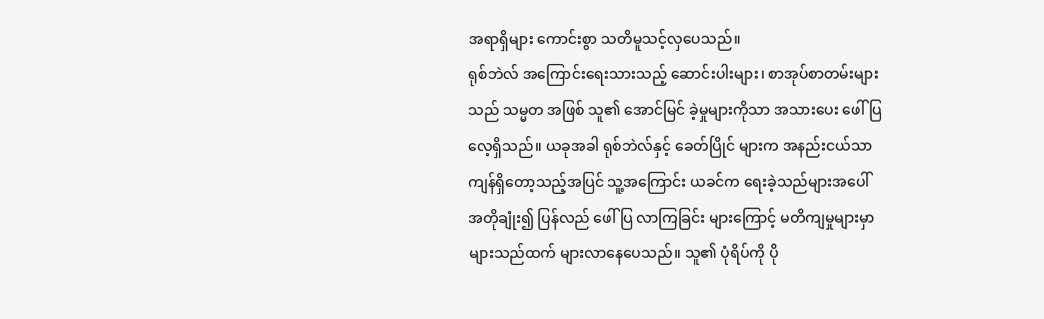အရာရှိများ ကောင်းစွာ သတိမူသင့်လှပေသည်။
ရုစ်ဘဲလ် အကြောင်းရေးသားသည့် ဆောင်းပါးများ၊ စာအုပ်စာတမ်းများသည် သမ္မတ အဖြစ် သူ၏ အောင်မြင် ခဲ့မှုများကိုသာ အသားပေး ဖေါ်ပြလေ့ရှိသည်။ ယခုအခါ ရုစ်ဘဲလ်နှင့် ခေတ်ပြိုင် များက အနည်းငယ်သာ ကျန်ရှိတော့သည့်အပြင် သူ့အကြောင်း ယခင်က ရေးခဲ့သည်များအပေါ် အတိုချုံး၍ ပြန်လည် ဖေါ်ပြ လာကြခြင်း များကြောင့် မတိကျမှုများမှာ များသည်ထက် များလာနေပေသည်။ သူ၏ ပုံရိပ်ကို ပို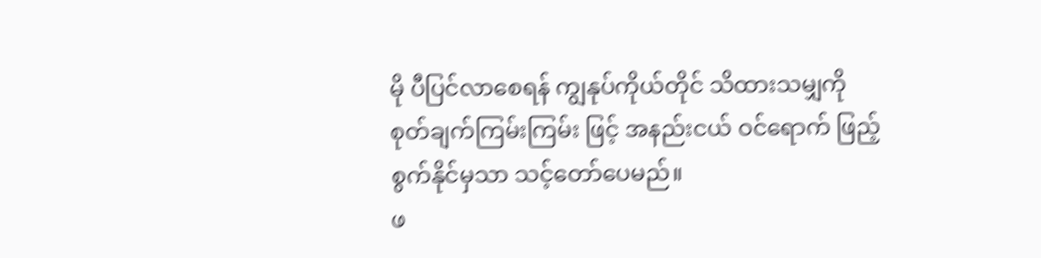မို ပီပြင်လာစေရန် ကျွနုပ်ကိုယ်တိုင် သိထားသမျှကို စုတ်ချက်ကြမ်းကြမ်း ဖြင့် အနည်းငယ် ဝင်ရောက် ဖြည့်စွက်နိုင်မှသာ သင့်တော်ပေမည်။
ဖ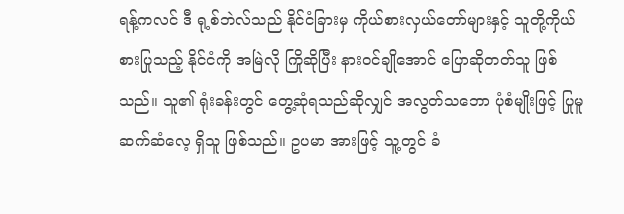ရန့်ကလင် ဒီ ရု့စ်ဘဲလ်သည် နိုင်ငံခြားမှ ကိုယ်စားလှယ်တော်များနှင့် သူတို့ကိုယ်စားပြုသည့် နိုင်ငံကို အမြဲလို ကြိုဆိုပြီး နားဝင်ချိုအောင် ပြောဆိုတတ်သူ ဖြစ်သည်။ သူ၏ ရုံးခန်းတွင် တွေ့ဆုံရသည်ဆိုလျှင် အလွတ်သဘော ပုံစံမျိုးဖြင့် ပြုမူဆက်ဆံလေ့ ရှိသူ ဖြစ်သည်။ ဥပမာ အားဖြင့် သူ့တွင် ခံ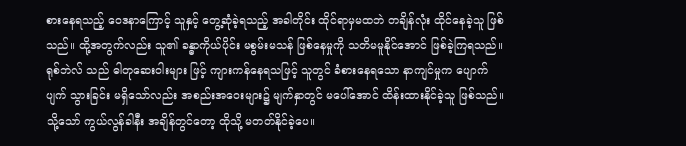စားနေရသည့် ဝေဒနာကြောင့် သူနှင့် တွေ့ဆုံခဲ့ရသည့် အခါတိုင်း ထိုင်ရာမှမထဘဲ တချိန်လုံး ထိုင်နေခဲ့သူ ဖြစ်သည်။ ထို့အတွက်လည်း သူ၏ ခန္ဓာကိုယ်ပိုင်း မစွမ်းမသန် ဖြစ်နေမှုကို သတိမမူနိုင်အောင် ဖြစ်ခဲ့ကြရသည်။
ရုစ်ဘဲလ် သည် ဓါတုဆေးဝါးများ ဖြင့် ကျားကန်နေရသဖြင့် သူတွင် ခံစားနေရသော နာကျင်မှုက ပျောက်ပျက် သွားခြင်း မရှိသော်လည်း အစည်းအဝေးများ၌ မျက်နှာတွင် မပေါ်အောင် ထိန်းထားနိုင်ခဲ့သူ ဖြစ်သည်။ သို့သော် ကွယ်လွန်ခါနီး အချိန်တွင်တော့ ထိုသို့ မတတ်နိုင်ခဲ့ပေ။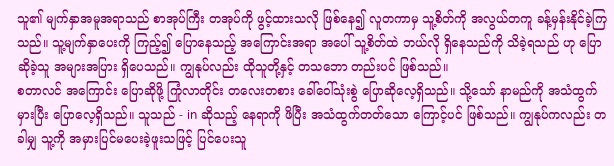သူ၏ မျက်နှာအမူအရာသည် စာအုပ်ကြီး တအုပ်ကို ဖွင့်ထားသလို ဖြစ်နေ၍ လူတကာမှ သူ့စိတ်ကို အလွယ်တကူ ခန့်မှန်းနိုင်ခဲ့ကြသည်။ သူ့မျက်နှာပေးကို ကြည့်၍ ပြောနေသည့် အကြောင်းအရာ အပေါ် သူ့စိတ်ထဲ ဘယ်လို ရှိနေသည်ကို သိခဲ့ရသည် ဟု ပြောဆိုခဲ့သူ အများအပြား ရှိပေသည်။ ကျွနုပ်လည်း ထိုသူတို့နှင့် တသဘော တည်းပင် ဖြစ်သည်။
စတာလင် အကြောင်း ပြောဆိုဖို့ ကြုံလာတိုင်း တလေးတစား ခေါ်ဝေါ်သုံးစွဲ ပြောဆိုလေ့ရှိသည်။ သို့သော် နာမည်ကို အသံထွက် မှားပြီး ပြောလေ့ရှိသည်။ သူသည် - in ဆိုသည့် နေရာကို ဖိပြီး အသံထွက်တတ်သော ကြောင့်ပင် ဖြစ်သည်။ ကျွနုပ်ကလည်း တခါမျှ သူ့ကို အမှားပြင်မပေးခဲ့ဖူးသဖြင့် ပြင်ပေးသူ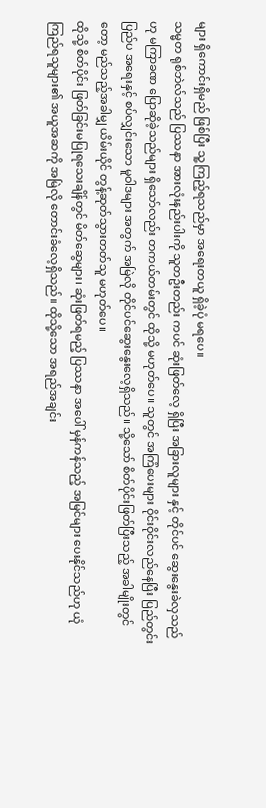များ ရှိကောင်းရှိမည် ဖြစ်ပြီး သူ့ကြည့်ရသည်မှာ အရေးတယူ ရှိခဲ့ပုံ မရပေ။
သမ္မတ ရုစ်ဘဲလ်သည် ပြဿနာ အားလုံးနည်းပါးကို သူတဦးတည်း ကပင် ဆုံးဖြတ်လေ့ ရှိပြီး အခြားလူများ နှင့် တိုင်ပင် ဆွေးနွေးခဲလှသည်ဟု မကြာခဏ ပြောဆိုခဲ့သည်များ ရှိသော်လည်း တကယ်တမ်းတွင် ထိုသို့ မဟုတ်ပေ။ သူတွင် အကြံပေးများ ဝိုင်းဝိုင်းလည်နေပြီး ပြည်တွင်း ပြည်ပ အရေးနှင့် စပ်လျှင်းသော မူဝါဒများ အတွက် အမြဲလို တိုင်ပင်ဆွေးနွေးလေ့ရှိသည်။ သို့သော် စိတ်ပိုင်းဖြတ်ပြီးသည့် အခါမျိုးတွင်တော့ မည်သည့်အခါမျှ ယိမ်းယိုင် တွန့်ဆုတ်သွားတတ်သူ မဟုတ်ပေ။
ထိုသို့ စိတ်ပိုင်း ဖြတ်ခြင်းမပြုရသေးချိန်တွင် မိတ်ဆွေများ၊ ဆုံးဖြတ်ရမည့် ပြဿနာ အပေါ် မှန်ကန်သည့် အမြင်များ ပေးနိုင်သည်ဟု ယုံကြည်ရသူများ၏ အယူအဆကို အမြဲလို တောင်းခံလေ့ရှိသည်။ ထိုသို့သော အရည်အချင်း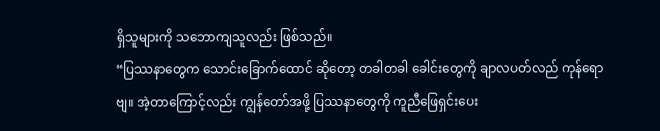ရှိသူများကို သဘောကျသူလည်း ဖြစ်သည်။
“ပြဿနာတွေက သောင်းခြောက်ထောင် ဆိုတော့ တခါတခါ ခေါင်းတွေကို ချာလပတ်လည် ကုန်ရောဗျ။ အဲ့တာကြောင့်လည်း ကျွန်တော်အဖို့ ပြဿနာတွေကို ကူညီဖြေရှင်းပေး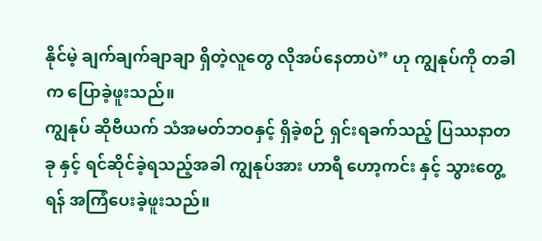နိုင်မဲ့ ချက်ချက်ချာချာ ရှိတဲ့လူတွေ လိုအပ်နေတာပဲ” ဟု ကျွနုပ်ကို တခါက ပြောခဲ့ဖူးသည်။
ကျွနုပ် ဆိုဗီယက် သံအမတ်ဘဝနှင့် ရှိခဲ့စဉ် ရှင်းရခက်သည့် ပြဿနာတခု နှင့် ရင်ဆိုင်ခဲ့ရသည့်အခါ ကျွနုပ်အား ဟာရီ ဟော့ကင်း နှင့် သွားတွေ့ရန် အကြံပေးခဲ့ဖူးသည်။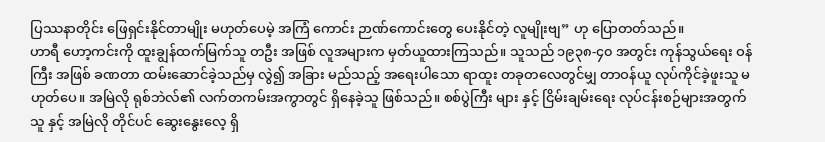ပြဿနာတိုင်း ဖြေရှင်းနိုင်တာမျိုး မဟုတ်ပေမဲ့ အကြံ ကောင်း ဉာဏ်ကောင်းတွေ ပေးနိုင်တဲ့ လူမျိုးဗျ” ဟု ပြောတတ်သည်။
ဟာရီ ဟော့ကင်းကို ထူးချွန်ထက်မြက်သူ တဦး အဖြစ် လူအများက မှတ်ယူထားကြသည်။ သူသည် ၁၉၃၈-၄၀ အတွင်း ကုန်သွယ်ရေး ဝန်ကြီး အဖြစ် ခဏတာ ထမ်းဆောင်ခဲ့သည်မှ လွဲ၍ အခြား မည်သည့် အရေးပါသော ရာထူး တခုတလေတွင်မျှ တာဝန်ယူ လုပ်ကိုင်ခဲ့ဖူးသူ မဟုတ်ပေ။ အမြဲလို ရုစ်ဘဲလ်၏ လက်တကမ်းအကွာတွင် ရှိနေခဲ့သူ ဖြစ်သည်။ စစ်ပွဲကြီး များ နှင့် ငြိမ်းချမ်းရေး လုပ်ငန်းစဉ်များအတွက် သူ နှင့် အမြဲလို တိုင်ပင် ဆွေးနွေးလေ့ ရှိ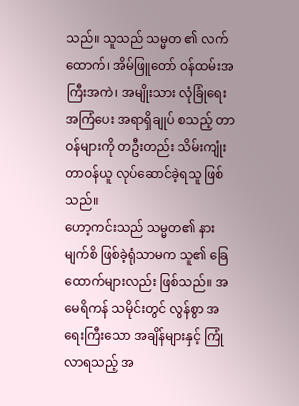သည်။ သူသည် သမ္မတ ၏ လက်ထောက်၊ အိမ်ဖြူတော် ဝန်ထမ်းအကြီးအကဲ၊ အမျိုးသား လုံခြုံရေး အကြံပေး အရာရှိချုပ် စသည့် တာဝန်များကို တဦးတည်း သိမ်းကျုံးတာဝန်ယူ လုပ်ဆောင်ခဲ့ရသူ ဖြစ်သည်။
ဟော့ကင်းသည် သမ္မတ၏ နားမျက်စိ ဖြစ်ခဲ့ရုံသာမက သူ၏ ခြေထောက်များလည်း ဖြစ်သည်။ အမေရိကန် သမိုင်းတွင် လွန်စွာ အရေးကြီးသော အချိန်များနှင့် ကြုံလာရသည့် အ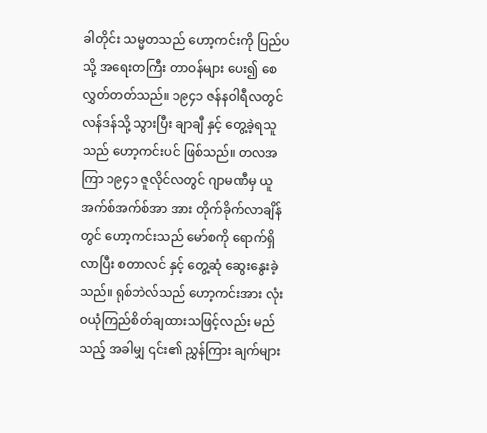ခါတိုင်း သမ္မတသည် ဟော့ကင်းကို ပြည်ပ သို့ အရေးတကြီး တာဝန်များ ပေး၍ စေလွှတ်တတ်သည်။ ၁၉၄၁ ဇန်နဝါရီလတွင် လန်ဒန်သို့ သွားပြီး ချာချီ နှင့် တွေ့ခဲ့ရသူသည် ဟော့ကင်းပင် ဖြစ်သည်။ တလအကြာ ၁၉၄၁ ဇူလိုင်လတွင် ဂျာမဏီမှ ယူအက်စ်အက်စ်အာ အား တိုက်ခိုက်လာချိန်တွင် ဟော့ကင်းသည် မော်စကို ရောက်ရှိလာပြီး စတာလင် နှင့် တွေ့ဆုံ ဆွေးနွေးခဲ့သည်။ ရုစ်ဘဲလ်သည် ဟော့ကင်းအား လုံးဝယုံကြည်စိတ်ချထားသဖြင့်လည်း မည်သည့် အခါမျှ ၎င်း၏ ညွှန်ကြား ချက်များ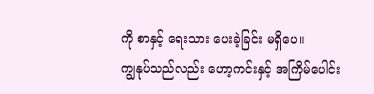ကို စာနှင့် ရေးသား ပေးခဲ့ခြင်း မရှိပေ။
ကျွနုပ်သည်လည်း ဟော့ကင်းနှင့် အကြိမ်ပေါင်း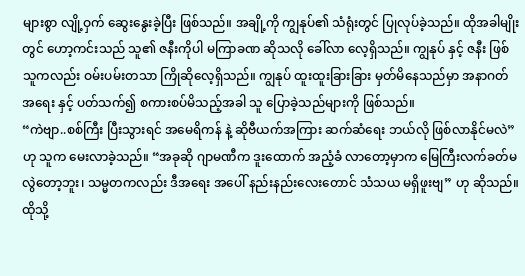များစွာ လျို့ဝှက် ဆွေးနွေးခဲ့ပြီး ဖြစ်သည်။ အချို့ကို ကျွနုပ်၏ သံရုံးတွင် ပြုလုပ်ခဲ့သည်။ ထိုအခါမျိုးတွင် ဟော့ကင်းသည် သူ၏ ဇနီးကိုပါ မကြာခဏ ဆိုသလို ခေါ်လာ လေ့ရှိသည်။ ကျွနုပ် နှင့် ဇနီး ဖြစ်သူကလည်း ဝမ်းပမ်းတသာ ကြိုဆိုလေ့ရှိသည်။ ကျွနုပ် ထူးထူးခြားခြား မှတ်မိနေသည်မှာ အနာဂတ် အရေး နှင့် ပတ်သက်၍ စကားစပ်မိသည့်အခါ သူ ပြောခဲ့သည်များကို ဖြစ်သည်။
“ကဲဗျာ..စစ်ကြီး ပြီးသွားရင် အမေရိကန် နဲ့ ဆိုဗီယက်အကြား ဆက်ဆံရေး ဘယ်လို ဖြစ်လာနိုင်မလဲ” ဟု သူက မေးလာခဲ့သည်။ “အခုဆို ဂျာမဏီက ဒူးထောက် အညံ့ခံ လာတော့မှာက မြေကြီးလက်ခတ်မလွဲတော့ဘူး၊ သမ္မတကလည်း ဒီအရေး အပေါ် နည်းနည်းလေးတောင် သံသယ မရှိဖူးဗျ” ဟု ဆိုသည်။
ထိုသို့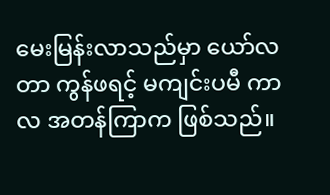မေးမြန်းလာသည်မှာ ယော်လတာ ကွန်ဖရင့် မကျင်းပမီ ကာလ အတန်ကြာက ဖြစ်သည်။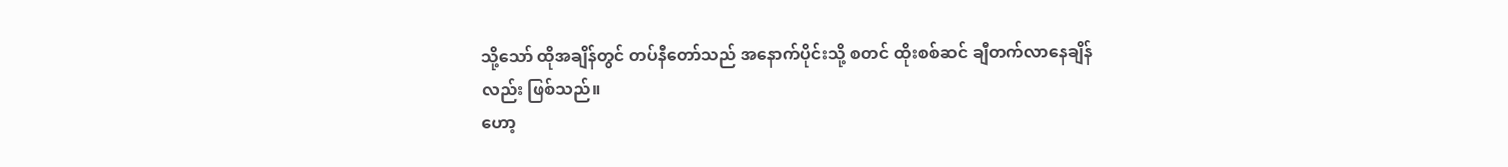သို့သော် ထိုအချိန်တွင် တပ်နီတော်သည် အနောက်ပိုင်းသို့ စတင် ထိုးစစ်ဆင် ချီတက်လာနေချိန်လည်း ဖြစ်သည်။
ဟော့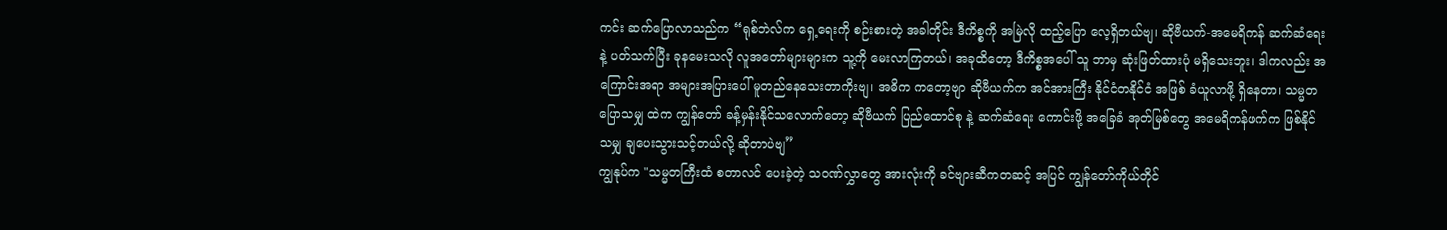ကင်း ဆက်ပြောလာသည်က “ရုစ်ဘဲလ်က ရှေ့ရေးကို စဉ်းစားတဲ့ အခါတိုင်း ဒီကိစ္စကို အမြဲလို ထည့်ပြော လေ့ရှိတယ်ဗျ၊ ဆိုဗီယက်-အမေရိကန် ဆက်ဆံရေး နဲ့ ပတ်သက်ပြီး ခုနမေးသလို လူအတော်များများက သူ့ကို မေးလာကြတယ်၊ အခုထိတော့ ဒီကိစ္စအပေါ် သူ ဘာမှ ဆုံးဖြတ်ထားပုံ မရှိသေးဘူး၊ ဒါကလည်း အကြောင်းအရာ အများအပြားပေါ် မူတည်နေသေးတာကိုးဗျ၊ အဓိက ကတော့ဗျာ ဆိုဗီယက်က အင်အားကြီး နိုင်ငံတနိုင်ငံ အဖြစ် ခံယူလာဖို့ ရှိနေတာ၊ သမ္မတ ပြောသမျှ ထဲက ကျွန်တော် ခန့်မှန်းနိုင်သလောက်တော့ ဆိုဗီယက် ပြည်ထောင်စု နဲ့ ဆက်ဆံရေး ကောင်းဖို့ အခြေခံ အုတ်မြစ်တွေ အမေရိကန်ဖက်က ဖြစ်နိုင်သမျှ ချပေးသွားသင့်တယ်လို့ ဆိုတာပဲဗျ”
ကျွနုပ်က "သမ္မတကြီးထံ စတာလင် ပေးခဲ့တဲ့ သဝဏ်လွှာတွေ အားလုံးကို ခင်ဗျားဆီကတဆင့် အပြင် ကျွန်တော်ကိုယ်တိုင်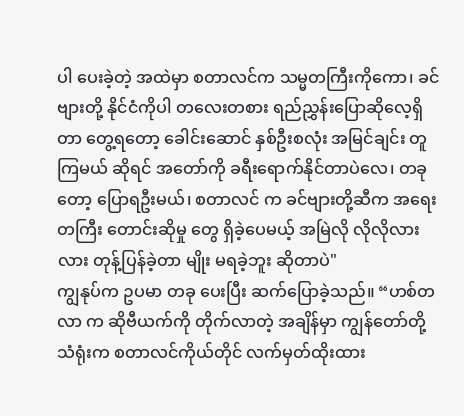ပါ ပေးခဲ့တဲ့ အထဲမှာ စတာလင်က သမ္မတကြီးကိုကော၊ ခင်ဗျားတို့ နိုင်ငံကိုပါ တလေးတစား ရည်ညွှန်းပြောဆိုလေ့ရှိတာ တွေ့ရတော့ ခေါင်းဆောင် နှစ်ဦးစလုံး အမြင်ချင်း တူကြမယ် ဆိုရင် အတော်ကို ခရီးရောက်နိုင်တာပဲလေ၊ တခုတော့ ပြောရဦးမယ်၊ စတာလင် က ခင်ဗျားတို့ဆီက အရေးတကြီး တောင်းဆိုမှု တွေ ရှိခဲ့ပေမယ့် အမြဲလို လိုလိုလားလား တုန့်ပြန်ခဲ့တာ မျိုး မရခဲ့ဘူး ဆိုတာပဲ"
ကျွနုပ်က ဥပမာ တခု ပေးပြီး ဆက်ပြောခဲ့သည်။ “ဟစ်တလာ က ဆိုဗီယက်ကို တိုက်လာတဲ့ အချိန်မှာ ကျွန်တော်တို့ သံရုံးက စတာလင်ကိုယ်တိုင် လက်မှတ်ထိုးထား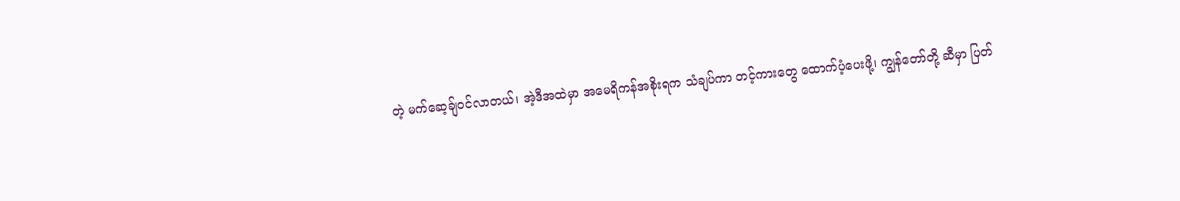တဲ့ မက်ဆေ့ချ်ဝင်လာတယ်၊ အဲ့ဒီအထဲမှာ အမေရိကန်အစိုးရက သံချပ်ကာ တင့်ကားတွေ ထောက်ပံ့ပေးဖို့၊ ကျွန်တော်တို့ ဆီမှာ ပြတ်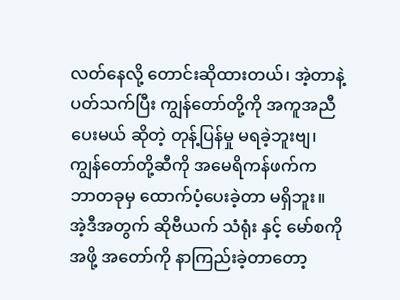လတ်နေလို့ တောင်းဆိုထားတယ်၊ အဲ့တာနဲ့ ပတ်သက်ပြီး ကျွန်တော်တို့ကို အကူအညီပေးမယ် ဆိုတဲ့ တုန့်ပြန်မှု မရခဲ့ဘူးဗျ၊ ကျွန်တော်တို့ဆီကို အမေရိကန်ဖက်က ဘာတခုမှ ထောက်ပံ့ပေးခဲ့တာ မရှိဘူး။ အဲ့ဒီအတွက် ဆိုဗီယက် သံရုံး နှင့် မော်စကို အဖို့ အတော်ကို နာကြည်းခဲ့တာတော့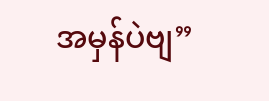အမှန်ပဲဗျ”